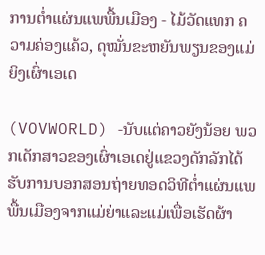ການຕ່ຳແຜ່ນແພພື້ນເມືອງ - ໄມ້ວັດແທກ ຄວາມຄ່ອງແຄ້ວ, ດຸໝັ່ນຂະຫຍັນພຽນຂອງແມ່ຍິງເຜົ່າເອເດ

(VOVWORLD) -ນັບແຕ່ຄາວຍັງນ້ອຍ ພວກເດັກສາວຂອງເຜົ່າເອເດຢູ່ແຂວງດັກລັກໄດ້ຮັບການບອກສອນຖ່າຍທອດວິທີຕ່ຳແຜ່ນແພພື້ນເມືອງຈາກແມ່ຍ່າແລະແມ່ເພື່ອເຮັດຜ້າ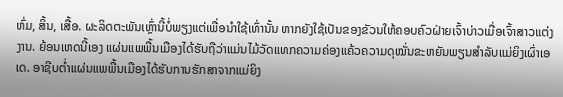ຫົ່ມ, ສິ້ນ, ເສື້ອ. ຜະລິດຕະພັນເຫຼົ່ານີ້ບໍ່ພຽງແຕ່ເພື່ອນຳໃຊ້ເທົ່ານັ້ນ ຫາກຍັງໃຊ້ເປັນຂອງຂັວນໃຫ້ຄອບຄົວຝ່າຍເຈົ້າບ່າວເມື່ອເຈົ້າສາວແຕ່ງງານ. ຍ້ອນເຫດນີ້ເອງ ແຜ່ນແພພື້ນເມືອງໄດ້ຮັບຖືວ່າແມ່ນໄມ້ວັດແທກຄວາມຄ່ອງແຄ້ວຄວາມດຸໝັ່ນຂະຫຍັນພຽນສຳລັບແມ່ຍິງເຜົ່າເອເດ. ອາຊີບຕ່ຳແຜ່ນແພພື້ນເມືອງໄດ້ຮັບການຮັກສາຈາກແມ່ຍິງ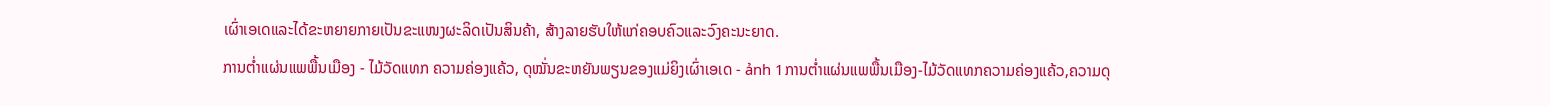ເຜົ່າເອເດແລະໄດ້ຂະຫຍາຍກາຍເປັນຂະແໜງຜະລິດເປັນສິນຄ້າ, ສ້າງລາຍຮັບໃຫ້ແກ່ຄອບຄົວແລະວົງຄະນະຍາດ.
ການຕ່ຳແຜ່ນແພພື້ນເມືອງ - ໄມ້ວັດແທກ ຄວາມຄ່ອງແຄ້ວ, ດຸໝັ່ນຂະຫຍັນພຽນຂອງແມ່ຍິງເຜົ່າເອເດ - ảnh 1ການຕ່ຳແຜ່ນແພພື້ນເມືອງ-ໄມ້ວັດແທກຄວາມຄ່ອງແຄ້ວ,ຄວາມດຸ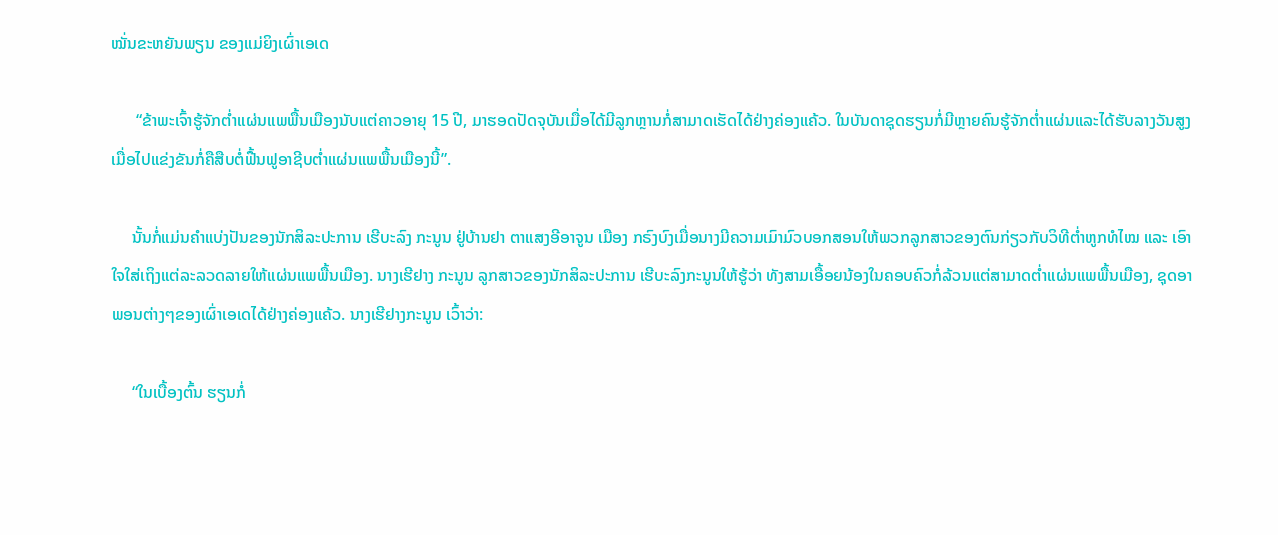ໝັ່ນຂະຫຍັນພຽນ ຂອງແມ່ຍິງເຜົ່າເອເດ

      “ຂ້າພະເຈົ້າຮູ້ຈັກຕ່ຳແຜ່ນແພພື້ນເມືອງນັບແຕ່ຄາວອາຍຸ 15 ປີ, ມາຮອດປັດຈຸບັນເມື່ອໄດ້ມີລູກຫຼານກໍ່ສາມາດເຮັດໄດ້ຢ່າງຄ່ອງແຄ້ວ. ໃນບັນດາຊຸດຮຽນກໍ່ມີຫຼາຍຄົນຮູ້ຈັກຕ່ຳແຜ່ນແລະໄດ້ຮັບລາງວັນສູງເມື່ອໄປແຂ່ງຂັນກໍ່ຄືສືບຕໍ່ຟື້ນຟູອາຊີບຕ່ຳແຜ່ນແພພື້ນເມືອງນີ້”.

     ນັ້ນກໍ່ແມ່ນຄຳແບ່ງປັນຂອງນັກສິລະປະການ ເຮີບະລົງ ກະນູນ ຢູ່ບ້ານຢາ ຕາແສງອີອາຈູນ ເມືອງ ກຣົງບົງເມື່ອນາງມີຄວາມເມົາມົວບອກສອນໃຫ້ພວກລູກສາວຂອງຕົນກ່ຽວກັບວິທີຕ່ຳຫູກທໍໄໝ ແລະ ເອົາໃຈໃສ່ເຖິງແຕ່ລະລວດລາຍໃຫ້ແຜ່ນແພພື້ນເມືອງ. ນາງເຮີຢາງ ກະນູນ ລູກສາວຂອງນັກສິລະປະການ ເຮີບະລົງກະນູນໃຫ້ຮູ້ວ່າ ທັງສາມເອື້ອຍນ້ອງໃນຄອບຄົວກໍ່ລ້ວນແຕ່ສາມາດຕ່ຳແຜ່ນແພພື້ນເມືອງ, ຊຸດອາພອນຕ່າງໆຂອງເຜົ່າເອເດໄດ້ຢ່າງຄ່ອງແຄ້ວ. ນາງເຮີຢາງກະນູນ ເວົ້າວ່າ:

     “ໃນເບື້ອງຕົ້ນ ຮຽນກໍ່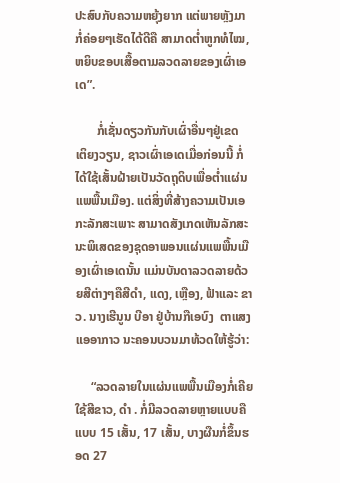ປະສົບກັບຄວາມຫຍຸ້ງຍາກ ແຕ່ພາຍຫຼັງມາກໍ່ຄ່ອຍໆເຮັດໄດ້ດີຄື ສາມາດຕ່ຳຫູກທໍໄໝ, ຫຍິບຂອບເສື້ອຕາມລວດລາຍຂອງເຜົ່າເອເດ”.

       ກໍ່ເຊັ່ນດຽວກັນກັບເຜົ່າອື່ນໆຢູ່ເຂດ ເຕິຍງວຽນ, ຊາວເຜົ່າເອເດເມື່ອກ່ອນນີ້ ກໍ່ໄດ້ໃຊ້ເສັ້ນຝ້າຍເປັນວັດຖຸດິບເພື່ອຕ່ຳແຜ່ນແພພື້ນເມືອງ. ແຕ່ສິ່ງທີ່ສ້າງຄວາມເປັນເອກະລັກສະເພາະ ສາມາດສັງເກດເຫັນລັກສະນະພິເສດຂອງຊຸດອາພອນແຜ່ນແພພື້ນເມືອງເຜົ່າເອເດນັ້ນ ແມ່ນບັນດາລວດລາຍດ້ວຍສີຕ່າງໆຄືສີດຳ, ແດງ, ເຫຼືອງ, ຟ້າແລະ ຂາວ. ນາງເຮີນູນ ບີອາ ຢູ່ບ້ານກືເອບົງ  ຕາແສງແອອາກາວ ນະຄອນບວນມາທ້ວດໃຫ້ຮູ້ວ່າ:

     “ລວດລາຍໃນແຜ່ນແພພື້ນເມືອງກໍ່ເຄີຍໃຊ້ສີຂາວ, ດຳ . ກໍ່ມີລວດລາຍຫຼາຍແບບຄືແບບ 15 ເສັ້ນ, 17 ເສັ້ນ, ບາງຜືນກໍ່ຂຶ້ນຮອດ 27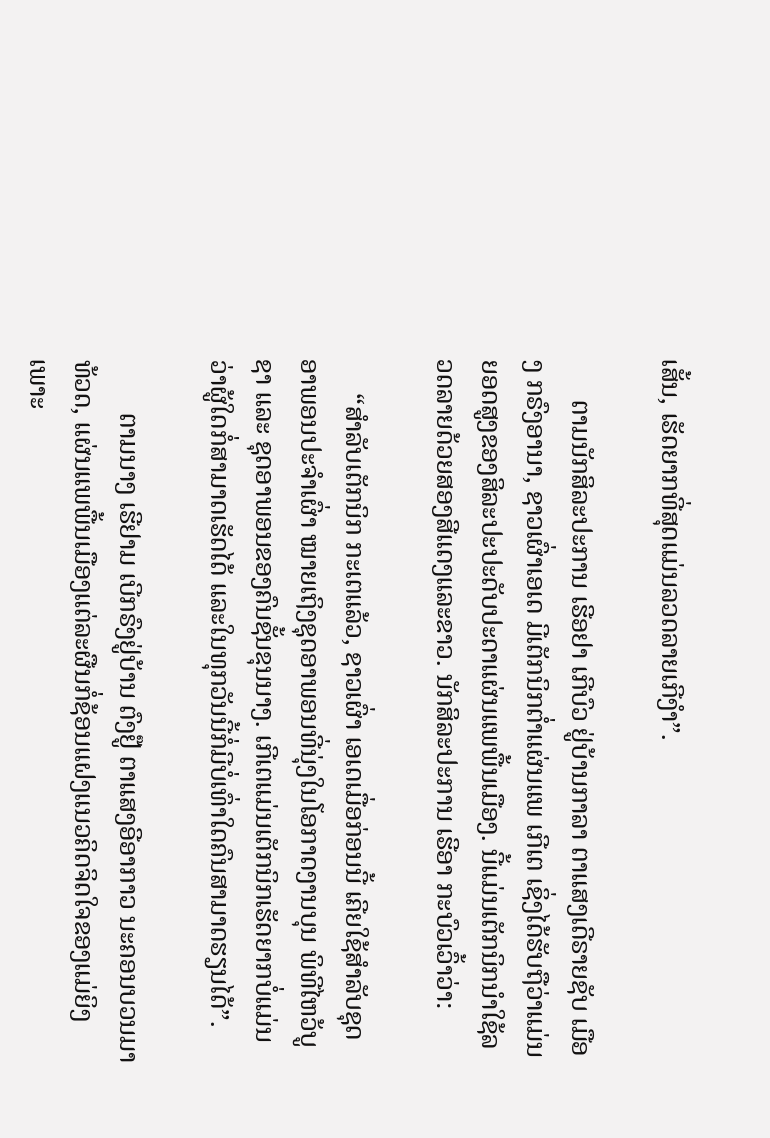ເສັ້ນ, ເຮັດຍາກທີ່ສຸດແມ່ນລວດລາຍເກີງຳ”.

      ຕາມນັກສິລະປະການ ເຮີອຢາ ເກີບົວ ຢູ່ບ້ານກາລາ ຕາແສງເດີຣາຍຊັບ ເມືອງ ກຣົງອານາ, ຊາວເຜົ່າເອເດ ມີເຕັກນິກຕ່ຳແຜ່ນແພ ເກີເຕ ເຊິ່ງໄດ້ຮັບຖືວ່າແມ່ນຍອດສູງຂອງສິລະປະປະດັບປະດາແຜ່ນແພພື້ນເມືອງ. ນີ້ແມ່ນເຕັກນິກນຳໃຊ້ລວດລາຍດ້ວຍສອງສີແດງແລະຂາວ. ນັກສິລະປະການ ເຮີອາ ກະບົວເວົ້າວ່າ:

     “ສຳລັບເຕັກນິກ ກະເຕແລ້ວ, ຊາວເຜົ່າ ເອເດເມື່ອກ່ອນນີ້ ເຄີຍໃຊ້ສຳລັບຊຸດອາພອນປະຈຳເຜົ່າ ໝາຍເຖິງຊຸດອາພອນທີ່ນຸ່ງໃນໂອກາດງານບຸນ ພິທີໄຫວ້ບູຊາ ແລະ ຊຸດອາພອນຂອງຄົນຊັ້ນຂຸນນາງ. ເກີເຕແມ່ນເຕັກນິກເຮັດຍາກບໍ່ແມ່ນວ່າຜູ້ໃດກໍ່ສາມາດເຮັດໄດ້ ແລະໃນທຸກວັນນີ້ກໍ່ມີບໍ່ເທົ່າໃດຄົນສາມາດຮຽນໄດ້”.

        ຕາມນາງ ເຮີຢາມ ເບີກຣົງຢູ່ບ້ານ ຕົງຢູ໊ ຕາແສງອີອາກາວ ນະຄອນບວນມາທ້ວດ, ແຜ່ນແພພື້ນເມືອງແຕ່ລະຜືນກໍ່ຊ້ອນແຝງແນວຄິດຈິດໃຈຂອງແມ່ຍິງ ເພາະ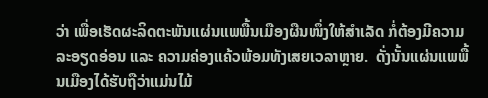ວ່າ ເພື່ອເຮັດຜະລິດຕະພັນແຜ່ນແພພື້ນເມືອງຜືນໜຶ່ງໃຫ້ສຳເລັດ ກໍ່ຕ້ອງມີຄວາມລະອຽດອ່ອນ ແລະ ຄວາມຄ່ອງແຄ້ວພ້ອມທັງເສຍເວລາຫຼາຍ.  ດັ່ງນັ້ນແຜ່ນແພພື້ນເມືອງໄດ້ຮັບຖືວ່າແມ່ນໄມ້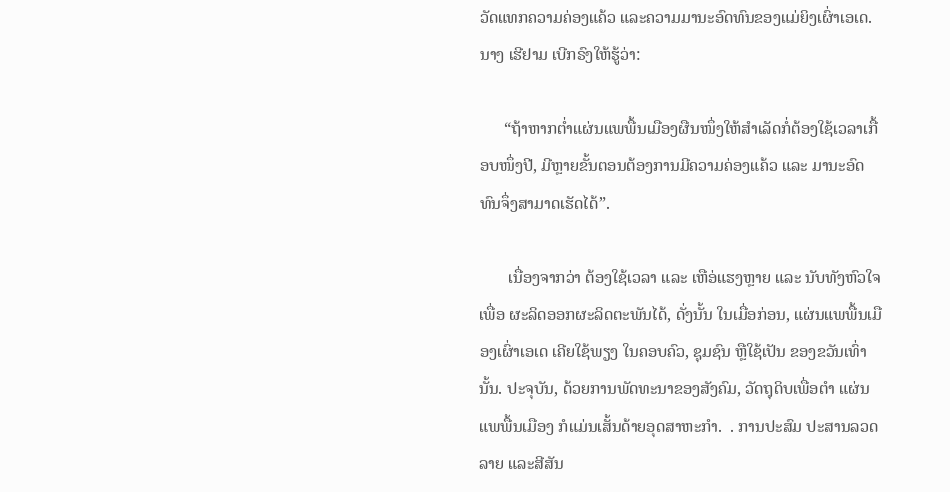ວັດແທກຄວາມຄ່ອງແຄ້ວ ແລະຄວາມມານະອົດທົນຂອງແມ່ຍິງເຜົ່າເອເດ. ນາງ ເຮີຢາມ ເບີກຣົງໃຫ້ຮູ້ວ່າ:

      “ຖ້າຫາກຕ່ຳແຜ່ນແພພື້ນເມືອງຜືນໜຶ່ງໃຫ້ສຳເລັດກໍ່ຕ້ອງໃຊ້ເວລາເກື້ອບໜຶ່ງປີ, ມີຫຼາຍຂັ້ນຕອນຕ້ອງການມີຄວາມຄ່ອງແຄ້ວ ແລະ ມານະອົດທົນຈຶ່ງສາມາດເຮັດໄດ້”.

       ເນື່ອງຈາກວ່າ ຕ້ອງໃຊ້ເວລາ ແລະ ເຫືອ່ແຮງຫຼາຍ ແລະ ນັບທັງຫົວໃຈເພື່ອ ຜະລິດອອກຜະລິດຕະພັນໄດ້, ດັ່ງນັ້ນ ໃນເມື່ອກ່ອນ, ແຜ່ນແພພື້ນເມືອງເຜົ່າເອເດ ເຄີຍໃຊ້ພຽງ ໃນຄອບຄົວ, ຊຸມຊົນ ຫຼືໃຊ້ເປັນ ຂອງຂວັນເທົ່ານັ້ນ. ປະຈຸບັນ, ດ້ວຍການພັດທະນາຂອງສັງຄົມ, ວັດຖຸດິບເພື່ອຕຳ ແຜ່ນແພພື້ນເມືອງ ກໍແມ່ນເສັ້ນດ້າຍອຸດສາຫະກຳ.  . ການປະສົມ ປະສານລວດລາຍ ແລະສີສັນ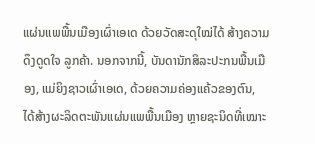ແຜ່ນແພພື້ນເມືອງເຜົ່າເອເດ ດ້ວຍວັດສະດຸໃໝ່ໄດ້ ສ້າງຄວາມດຶງດູດໃຈ ລູກຄ້າ. ນອກຈາກນີ້, ບັນດານັກສິລະປະກນພື້ນເມືອງ, ແມ່ຍິງຊາວເຜົ່າເອເດ, ດ້ວຍຄວາມຄ່ອງແຄ້ວຂອງຕົນ, ໄດ້ສ້າງຜະລິດຕະພັນແຜ່ນແພພື້ນເມືອງ ຫຼາຍຊະນິດທີ່ເໝາະ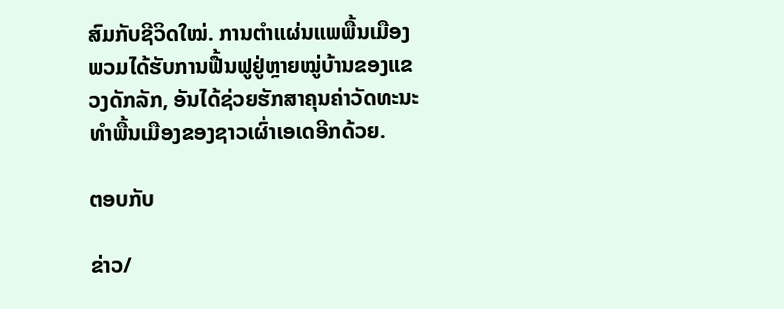ສົມກັບຊີວິດໃໝ່. ການຕຳແຜ່ນແພພື້ນເມືອງ ພວມໄດ້ຮັບການຟື້ນຟູຢູ່ຫຼາຍໝູ່ບ້ານຂອງແຂວງດັກລັກ, ອັນໄດ້ຊ່ວຍຮັກສາຄຸນຄ່າວັດທະນະທຳພື້ນເມືອງຂອງຊາວເຜົ່າເອເດອີກດ້ວຍ.

ຕອບກັບ

ຂ່າວ/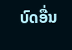ບົດອື່ນ